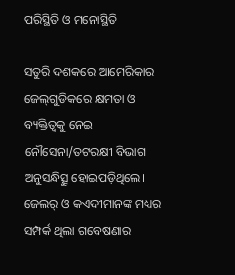ପରିସ୍ଥିତି ଓ ମନୋସ୍ଥିତି

ସତୁରି ଦଶକରେ ଆମେରିକାର ଜେଲ୍‌ଗୁଡିକରେ କ୍ଷମତା ଓ ବ୍ୟକ୍ତିତ୍ୱକୁ ନେଇ ନୌସେନା/ତଟରକ୍ଷୀ ବିଭାଗ ଅନୁସନ୍ଧିତ୍ସୁ ହୋଇପଡ଼ିଥିଲେ। ଜେଲର୍‌ ଓ କଏଦୀମାନଙ୍କ ମଧ୍ୟର ସମ୍ପର୍କ ଥିଲା ଗବେଷଣାର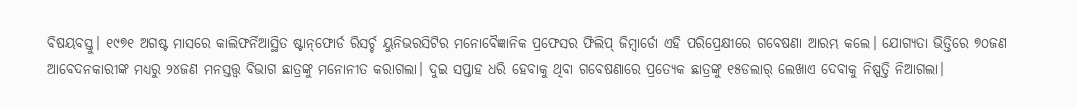ବିଷୟବସ୍ତୁ। ୧୯୭୧ ଅଗଷ୍ଟ ମାସରେ କାଲିଫର୍ନିଆସ୍ଥିତ ଷ୍ଟାନ୍‌ଫୋର୍ଡ ରିସର୍ଚ୍ଚ ୟୁନିଭରସିଟିର ମନୋବୈଜ୍ଞାନିକ ପ୍ରଫେସର ଫିଲିପ୍‌ ଜିମ୍ବାର୍ଡୋ ଏହି ପରିପ୍ରେକ୍ଷୀରେ ଗବେଷଣା ଆରମ୍ଭ କଲେ। ଯୋଗ୍ୟତା ଭିତ୍ତିରେ ୭୦ଜଣ ଆବେଦନକାରୀଙ୍କ ମଧ୍ୟରୁ ୨୪ଜଣ ମନସ୍ତତ୍ତ୍ୱ ବିଭାଗ ଛାତ୍ରଙ୍କୁ ମନୋନୀତ କରାଗଲା। ଦୁଇ ସପ୍ତାହ ଧରି ହେବାକୁ ଥିବା ଗବେଷଣାରେ ପ୍ରତ୍ୟେକ ଛାତ୍ରଙ୍କୁ ୧୫ଡଲାର୍‌ ଲେଖାଏ ଦେବାକୁ ନିଷ୍ପତ୍ତି ନିଆଗଲା।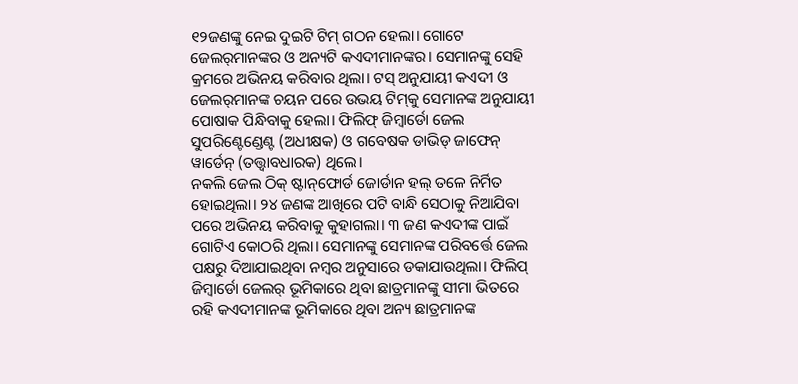୧୨ଜଣଙ୍କୁ ନେଇ ଦୁଇଟି ଟିମ୍‌ ଗଠନ ହେଲା। ଗୋଟେ ଜେଲର୍‌ମାନଙ୍କର ଓ ଅନ୍ୟଟି କଏଦୀମାନଙ୍କର। ସେମାନଙ୍କୁ ସେହି କ୍ରମରେ ଅଭିନୟ କରିବାର ଥିଲା। ଟସ୍‌ ଅନୁଯାୟୀ କଏଦୀ ଓ ଜେଲର୍‌ମାନଙ୍କ ଚୟନ ପରେ ଉଭୟ ଟିମ୍‌କୁ ସେମାନଙ୍କ ଅନୁଯାୟୀ ପୋଷାକ ପିନ୍ଧିବାକୁ ହେଲା। ଫିଲିଫ୍‌ ଜିମ୍ବାର୍ଡୋ ଜେଲ ସୁପରିଣ୍ଟେଣ୍ଡେଣ୍ଟ (ଅଧୀକ୍ଷକ) ଓ ଗବେଷକ ଡାଭିଡ୍‌ ଜାଫେନ୍‌ ୱାର୍ଡେନ୍‌ (ତତ୍ତ୍ୱାବଧାରକ) ଥିଲେ।
ନକଲି ଜେଲ ଠିକ୍‌ ଷ୍ଟାନ୍‌ଫୋର୍ଡ ଜୋର୍ଡାନ ହଲ୍‌ ତଳେ ନିର୍ମିତ ହୋଇଥିଲା। ୨୪ ଜଣଙ୍କ ଆଖିରେ ପଟି ବାନ୍ଧି ସେଠାକୁ ନିଆଯିବା ପରେ ଅଭିନୟ କରିବାକୁ କୁହାଗଲା। ୩ ଜଣ କଏଦୀଙ୍କ ପାଇଁ ଗୋଟିଏ କୋଠରି ଥିଲା। ସେମାନଙ୍କୁ ସେମାନଙ୍କ ପରିବର୍ତ୍ତେ ଜେଲ ପକ୍ଷରୁ ଦିଆଯାଇଥିବା ନମ୍ବର ଅନୁସାରେ ଡକାଯାଉଥିଲା। ଫିଲିପ୍‌ ଜିମ୍ବାର୍ଡୋ ଜେଲର୍‌ ଭୂମିକାରେ ଥିବା ଛାତ୍ରମାନଙ୍କୁ ସୀମା ଭିତରେ ରହି କଏଦୀମାନଙ୍କ ଭୂମିକାରେ ଥିବା ଅନ୍ୟ ଛାତ୍ରମାନଙ୍କ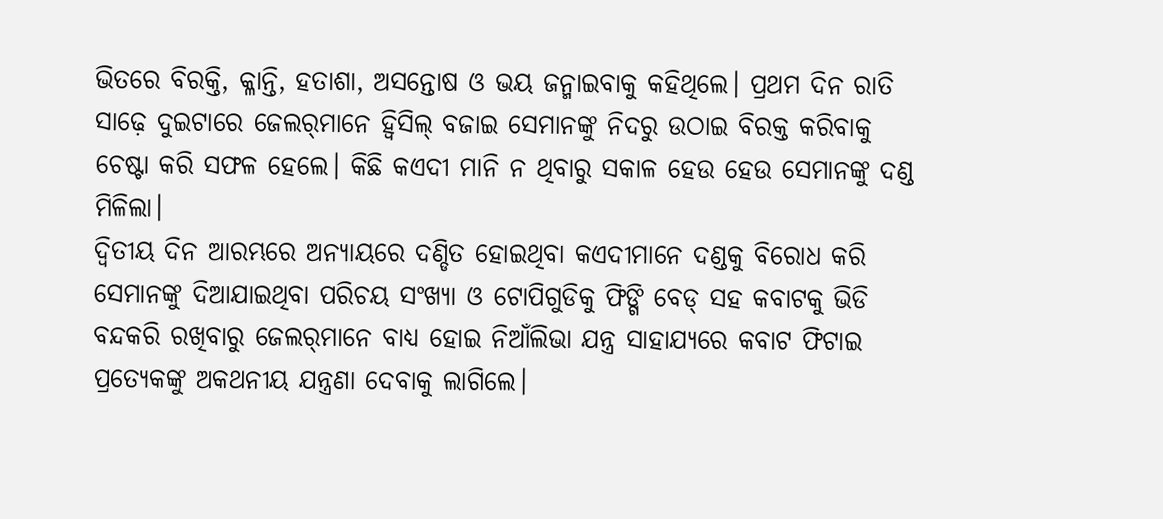ଭିତରେ ବିରକ୍ତି, କ୍ଳାନ୍ତି, ହତାଶା, ଅସନ୍ତୋଷ ଓ ଭୟ ଜନ୍ମାଇବାକୁ କହିଥିଲେ। ପ୍ରଥମ ଦିନ ରାତି ସାଢ଼େ ଦୁଇଟାରେ ଜେଲର୍‌ମାନେ ହ୍ବିସିଲ୍‌ ବଜାଇ ସେମାନଙ୍କୁ ନିଦରୁ ଉଠାଇ ବିରକ୍ତ କରିବାକୁ ଚେଷ୍ଟା କରି ସଫଳ ହେଲେ। କିଛି କଏଦୀ ମାନି ନ ଥିବାରୁ ସକାଳ ହେଉ ହେଉ ସେମାନଙ୍କୁ ଦଣ୍ଡ ମିଳିଲା।
ଦ୍ୱିତୀୟ ଦିନ ଆରମ୍ଭରେ ଅନ୍ୟାୟରେ ଦଣ୍ଡିତ ହୋଇଥିବା କଏଦୀମାନେ ଦଣ୍ଡକୁ ବିରୋଧ କରି ସେମାନଙ୍କୁ ଦିଆଯାଇଥିବା ପରିଚୟ ସଂଖ୍ୟା ଓ ଟୋପିଗୁଡିକୁ ଫିଙ୍ଗି ବେଡ୍‌ ସହ କବାଟକୁ ଭିଡି ବନ୍ଦକରି ରଖିବାରୁ ଜେଲର୍‌ମାନେ ବାଧ୍ୟ ହୋଇ ନିଆଁଲିଭା ଯନ୍ତ୍ର ସାହାଯ୍ୟରେ କବାଟ ଫିଟାଇ ପ୍ରତ୍ୟେକଙ୍କୁ ଅକଥନୀୟ ଯନ୍ତ୍ରଣା ଦେବାକୁ ଲାଗିଲେ।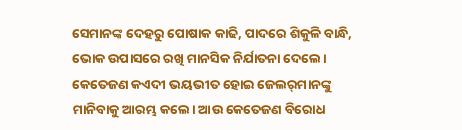ସେମାନଙ୍କ ଦେହରୁ ପୋଷାକ କାଢି, ପାଦରେ ଶିକୁଳି ବାନ୍ଧି, ଭୋକ ଉପାସରେ ରଖି ମାନସିକ ନିର୍ଯାତନା ଦେଲେ। କେତେଜଣ କଏଦୀ ଭୟଭୀତ ହୋଇ ଜେଲର୍‌ମାନଙ୍କୁ ମାନିବାକୁ ଆରମ୍ଭ କଲେ। ଆଉ କେତେଜଣ ବିରୋଧ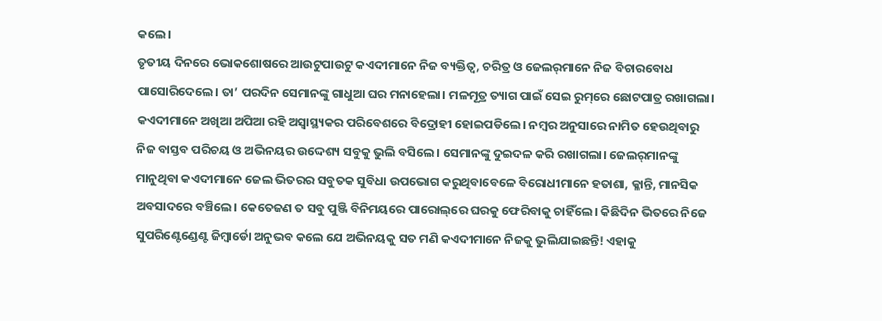କଲେ।
ତୃତୀୟ ଦିନରେ ଭୋକଶୋଷରେ ଆଉଟୁପାଉଟୁ କଏଦୀମାନେ ନିଜ ବ୍ୟକ୍ତିତ୍ୱ, ଚରିତ୍ର ଓ ଜେଲର୍‌ମାନେ ନିଜ ବିଚାରବୋଧ ପାସୋରିଦେଲେ। ତା’ ପରଦିନ ସେମାନଙ୍କୁ ଗାଧୁଆ ଘର ମନାହେଲା। ମଳମୂତ୍ର ତ୍ୟାଗ ପାଇଁ ସେଇ ରୁମ୍‌ରେ ଛୋଟପାତ୍ର ରଖାଗଲା। କଏଦୀମାନେ ଅଖିଆ ଅପିଆ ରହି ଅସ୍ବାସ୍ଥ୍ୟକର ପରିବେଶରେ ବିଦ୍ରୋହୀ ହୋଇପଡିଲେ। ନମ୍ବର ଅନୁସାରେ ନାମିତ ହେଉଥିବାରୁ ନିଜ ବାସ୍ତବ ପରିଚୟ ଓ ଅଭିନୟର ଉଦ୍ଦେଶ୍ୟ ସବୁକୁ ଭୁଲି ବସିଲେ। ସେମାନଙ୍କୁ ଦୁଇଦଳ କରି ରଖାଗଲା। ଜେଲର୍‌ମାନଙ୍କୁ ମାନୁଥିବା କଏଦୀମାନେ ଜେଲ ଭିତରର ସବୁତକ ସୁବିଧା ଉପଭୋଗ କରୁଥିବାବେଳେ ବିରୋଧୀମାନେ ହତାଶା, କ୍ଳାନ୍ତି, ମାନସିକ ଅବସାଦରେ ବଞ୍ଚିଲେ। କେତେଜଣ ତ ସବୁ ପୁଞ୍ଜି ବିନିମୟରେ ପାରୋଲ୍‌ରେ ଘରକୁ ଫେରିବାକୁ ଚାହିଁଲେ। କିଛିଦିନ ଭିତରେ ନିଜେ ସୁପରିଣ୍ଟେଣ୍ଡେଣ୍ଟ ଜିମ୍ବାର୍ଡୋ ଅନୁଭବ କଲେ ଯେ ଅଭିନୟକୁ ସତ ମଣି କଏଦୀମାନେ ନିଜକୁ ଭୁଲିଯାଇଛନ୍ତି! ଏହାକୁ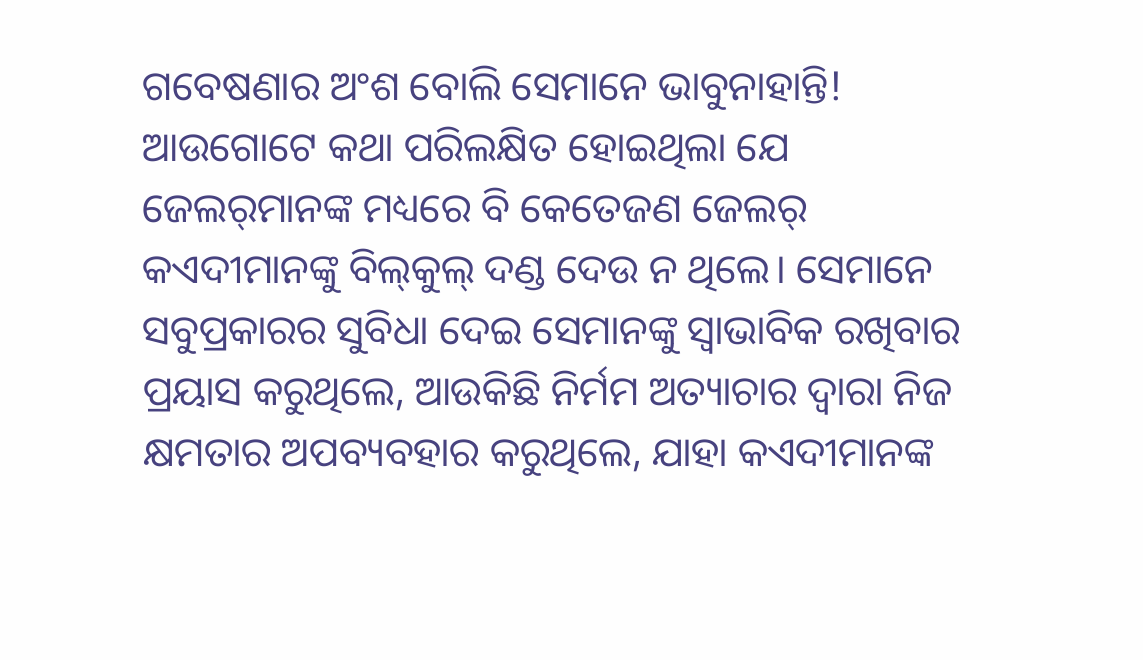ଗବେଷଣାର ଅଂଶ ବୋଲି ସେମାନେ ଭାବୁନାହାନ୍ତି!
ଆଉଗୋଟେ କଥା ପରିଲକ୍ଷିତ ହୋଇଥିଲା ଯେ ଜେଲର୍‌ମାନଙ୍କ ମଧ୍ୟରେ ବି କେତେଜଣ ଜେଲର୍‌ କଏଦୀମାନଙ୍କୁ ବିଲ୍‌କୁଲ୍‌ ଦଣ୍ଡ ଦେଉ ନ ଥିଲେ। ସେମାନେ ସବୁପ୍ରକାରର ସୁବିଧା ଦେଇ ସେମାନଙ୍କୁ ସ୍ବାଭାବିକ ରଖିବାର ପ୍ରୟାସ କରୁଥିଲେ, ଆଉକିଛି ନିର୍ମମ ଅତ୍ୟାଚାର ଦ୍ୱାରା ନିଜ କ୍ଷମତାର ଅପବ୍ୟବହାର କରୁଥିଲେ, ଯାହା କଏଦୀମାନଙ୍କ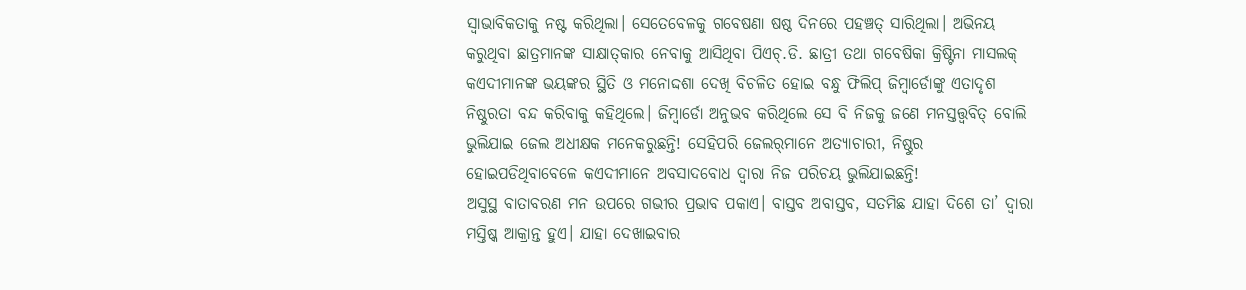ସ୍ବାଭାବିକତାକୁ ନଷ୍ଟ କରିଥିଲା। ସେତେବେଳକୁ ଗବେଷଣା ଷଷ୍ଠ ଦିନରେ ପହଞ୍ଚତ୍ ସାରିଥିଲା। ଅଭିନୟ କରୁଥିବା ଛାତ୍ରମାନଙ୍କ ସାକ୍ଷାତ୍‌କାର ନେବାକୁ ଆସିଥିବା ପିଏଚ୍‌.ଡି. ଛାତ୍ରୀ ତଥା ଗବେଷିକା କ୍ରିଷ୍ଟିନା ମାସଲକ୍‌ କଏଦୀମାନଙ୍କ ଭୟଙ୍କର ସ୍ଥିତି ଓ ମନୋଦ୍ଦଶା ଦେଖି ବିଚଳିତ ହୋଇ ବନ୍ଧୁ ଫିଲିପ୍‌ ଜିମ୍ବାର୍ଡୋଙ୍କୁ ଏତାଦୃଶ ନିଷ୍ଠୁରତା ବନ୍ଦ କରିବାକୁ କହିଥିଲେ। ଜିମ୍ବାର୍ଡୋ ଅନୁଭବ କରିଥିଲେ ସେ ବି ନିଜକୁ ଜଣେ ମନସ୍ତତ୍ତ୍ୱବିତ୍‌ ବୋଲି ଭୁଲିଯାଇ ଜେଲ ଅଧୀକ୍ଷକ ମନେକରୁଛନ୍ତି! ସେହିପରି ଜେଲର୍‌ମାନେ ଅତ୍ୟାଚାରୀ, ନିଷ୍ଠୁର ହୋଇପଡିଥିବାବେଳେ କଏଦୀମାନେ ଅବସାଦବୋଧ ଦ୍ୱାରା ନିଜ ପରିଚୟ ଭୁଲିଯାଇଛନ୍ତି!
ଅସୁସ୍ଥ ବାତାବରଣ ମନ ଉପରେ ଗଭୀର ପ୍ରଭାବ ପକାଏ। ବାସ୍ତବ ଅବାସ୍ତବ, ସତମିଛ ଯାହା ଦିଶେ ତା’ ଦ୍ୱାରା ମସ୍ତିଷ୍କ ଆକ୍ରାନ୍ତ ହୁଏ। ଯାହା ଦେଖାଇବାର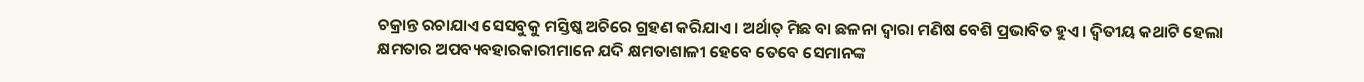ଚକ୍ରାନ୍ତ ରଚାଯାଏ ସେସବୁକୁ ମସ୍ତିଷ୍କ ଅଚିରେ ଗ୍ରହଣ କରିଯାଏ। ଅର୍ଥାତ୍‌ ମିଛ ବା ଛଳନା ଦ୍ୱାରା ମଣିଷ ବେଶି ପ୍ରଭାବିତ ହୁଏ। ଦ୍ୱିତୀୟ କଥାଟି ହେଲା କ୍ଷମତାର ଅପବ୍ୟବହାରକାରୀମାନେ ଯଦି କ୍ଷମତାଶାଳୀ ହେବେ ତେବେ ସେମାନଙ୍କ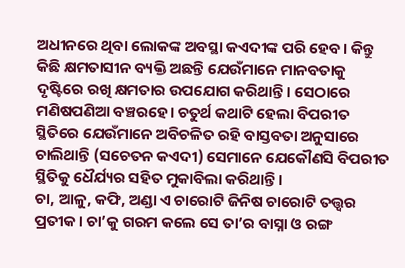ଅଧୀନରେ ଥିବା ଲୋକଙ୍କ ଅବସ୍ଥା କଏଦୀଙ୍କ ପରି ହେବ। କିନ୍ତୁ କିଛି କ୍ଷମତାସୀନ ବ୍ୟକ୍ତି ଅଛନ୍ତି ଯେଉଁମାନେ ମାନବତାକୁ ଦୃଷ୍ଟିରେ ରଖି କ୍ଷମତାର ଉପଯୋଗ କରିଥାନ୍ତି। ସେଠାରେ ମଣିଷପଣିଆ ବଞ୍ଚରହେ। ଚତୁର୍ଥ କଥାଟି ହେଲା ବିପରୀତ ସ୍ଥିତିରେ ଯେଉଁମାନେ ଅବିଚଳିତ ରହି ବାସ୍ତବତା ଅନୁସାରେ ଚାଲିଥାନ୍ତି (ସଚେତନ କଏଦୀ) ସେମାନେ ଯେକୌଣସି ବିପରୀତ ସ୍ଥିତିକୁ ଧୈର୍ଯ୍ୟର ସହିତ ମୁକାବିଲା କରିଥାନ୍ତି।
ଚା, ଆଳୁ, କଫି, ଅଣ୍ଡା ଏ ଚାରୋଟି ଜିନିଷ ଚାରୋଟି ତତ୍ତ୍ୱର ପ୍ରତୀକ। ଚା’କୁ ଗରମ କଲେ ସେ ତା’ର ବାସ୍ନା ଓ ରଙ୍ଗ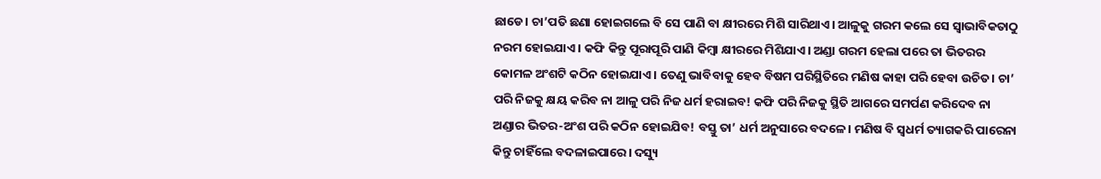ଛାଡେ। ଚା’ପତି ଛଣା ହୋଇଗଲେ ବି ସେ ପାଣି ବା କ୍ଷୀରରେ ମିଶି ସାରିଥାଏ। ଆଳୁକୁ ଗରମ କଲେ ସେ ସ୍ବାଭାବିକତାଠୁ ନରମ ହୋଇଯାଏ। କଫି କିନ୍ତୁ ପୂରାପୂରି ପାଣି କିମ୍ବା କ୍ଷୀରରେ ମିଶିଯାଏ। ଅଣ୍ଡା ଗରମ ହେଲା ପରେ ତା ଭିତରର କୋମଳ ଅଂଶଟି କଠିନ ହୋଇଯାଏ। ତେଣୁ ଭାବିବାକୁ ହେବ ବିଷମ ପରିସ୍ଥିତିରେ ମଣିଷ କାହା ପରି ହେବା ଉଚିତ। ଚା’ ପରି ନିଜକୁ କ୍ଷୟ କରିବ ନା ଆଳୁ ପରି ନିଜ ଧର୍ମ ହରାଇବ! କଫି ପରି ନିଜକୁ ସ୍ଥିତି ଆଗରେ ସମର୍ପଣ କରିଦେବ ନା ଅଣ୍ଡାର ଭିତର-ଅଂଶ ପରି କଠିନ ହୋଇଯିବ! ବସ୍ତୁ ତା’ ଧର୍ମ ଅନୁସାରେ ବଦଳେ। ମଣିଷ ବି ସ୍ବଧର୍ମ ତ୍ୟାଗକରି ପାରେନା କିନ୍ତୁ ଚାହିଁଲେ ବଦଳାଇପାରେ। ଦସ୍ୟୁ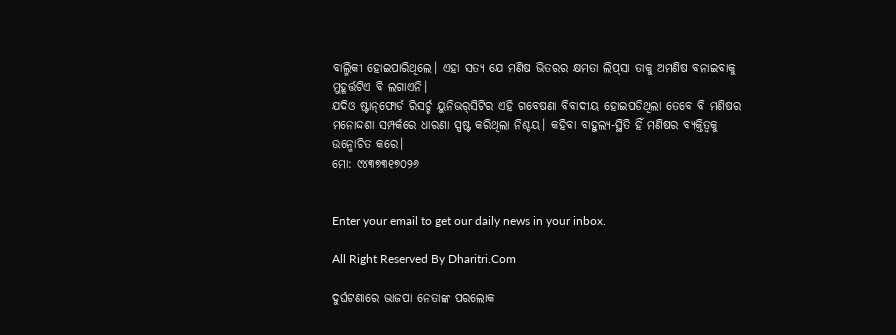ବାଲ୍ମିକୀ ହୋଇପାରିଥିଲେ। ଏହା ସତ୍ୟ ଯେ ମଣିଷ ଭିତରର କ୍ଷମତା ଲିପ୍‌ସା ତାକୁ ଅମଣିଷ ବନାଇବାକୁ ମୁହୂର୍ତ୍ତଟିଏ ବି ଲଗାଏନି।
ଯଦିଓ ଷ୍ଟାନ୍‌ଫୋର୍ଡ ରିସର୍ଚ୍ଚ ୟୁନିଭର୍‌ସିଟିର ଏହି ଗବେଷଣା ବିବାଦୀୟ ହୋଇପଡିଥିଲା ତେବେ ବି ମଣିଷର ମନୋଦ୍ଦଶା ସମ୍ପର୍କରେ ଧାରଣା ସ୍ପଷ୍ଟ କରିଥିଲା ନିଶ୍ଚୟ। କହିବା ବାହୁଲ୍ୟ-ସ୍ଥିତି ହିଁ ମଣିଷର ବ୍ୟକ୍ତିତ୍ୱକୁ ଉନ୍ମୋଚିତ କରେ।
ମୋ: ୯୪୩୭୩୧୭୦୨୬


Enter your email to get our daily news in your inbox.

All Right Reserved By Dharitri.Com

ଦୁର୍ଘଟଣାରେ ଭାଜପା ନେତାଙ୍କ ପରଲୋକ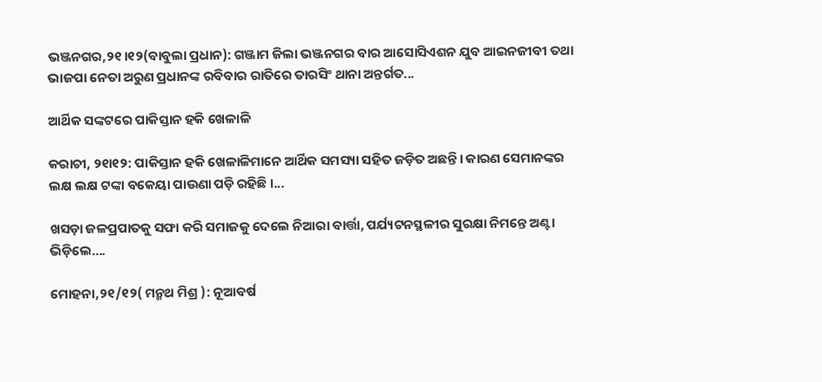ଭଞ୍ଜନଗର,୨୧।୧୨(ବାବୁଲା ପ୍ରଧାନ): ଗଞ୍ଜାମ ଜିଲା ଭଞ୍ଜନଗର ବାର ଆସୋସିଏଶନ ଯୁବ ଆଇନଜୀବୀ ତଥା ଭାଜପା ନେତା ଅରୁଣ ପ୍ରଧାନଙ୍କ ରବିବାର ରାତିରେ ତାରସିଂ ଥାନା ଅନ୍ତର୍ଗତ...

ଆର୍ଥିକ ସଙ୍କଟରେ ପାକିସ୍ତାନ ହକି ଖେଳାଳି

କରାଚୀ, ୨୧ା୧୨: ପାକିସ୍ତାନ ହକି ଖେଳାଳିମାନେ ଆର୍ଥିକ ସମସ୍ୟା ସହିତ ଜଡ଼ିତ ଅଛନ୍ତି। କାରଣ ସେମାନଙ୍କର ଲକ୍ଷ ଲକ୍ଷ ଟଙ୍କା ବକେୟା ପାଉଣା ପଡ଼ି ରହିଛି।...

ଖସଡ଼ା ଜଳପ୍ରପାତକୁ ସଫା କରି ସମାଜକୁ ଦେଲେ ନିଆରା ବାର୍ତ୍ତା, ପର୍ଯ୍ୟଟନସ୍ଥଳୀର ସୁରକ୍ଷା ନିମନ୍ତେ ଅଣ୍ଟା ଭିଡ଼ିଲେ….

ମୋହନା,୨୧/୧୨( ମନ୍ମଥ ମିଶ୍ର ): ନୂଆବର୍ଷ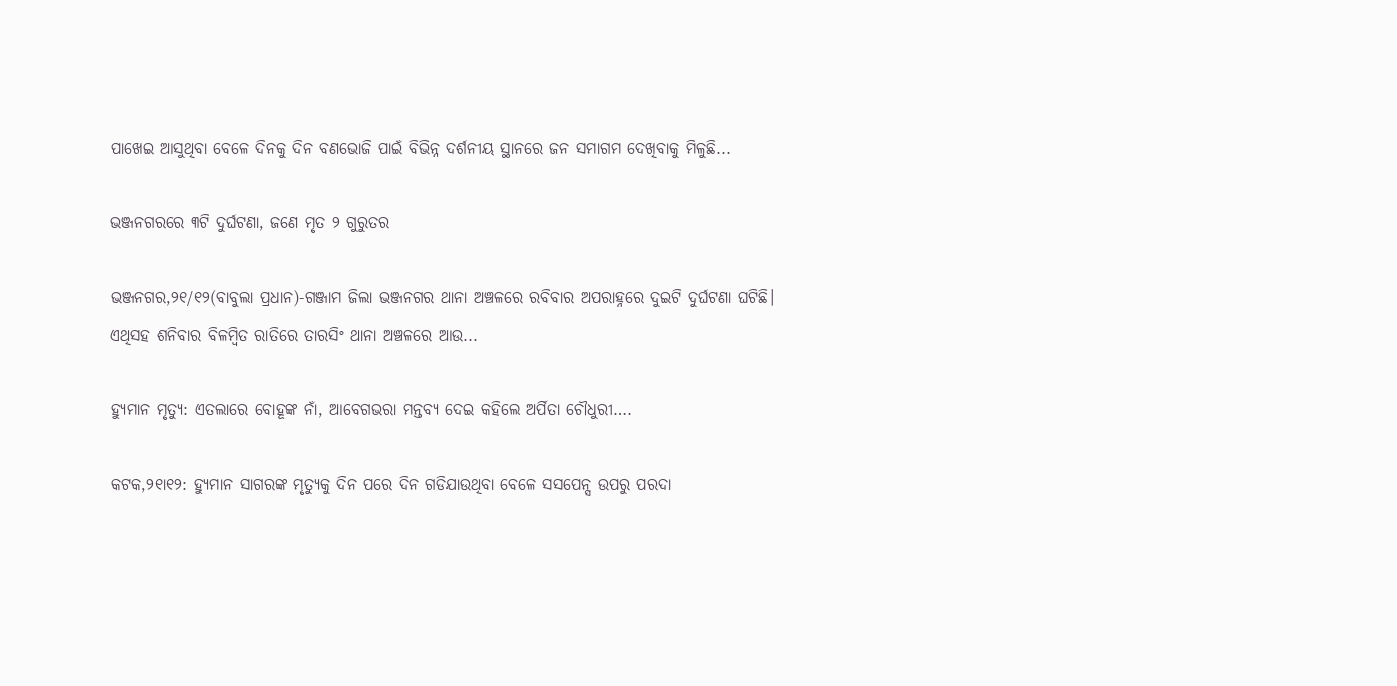ପାଖେଇ ଆସୁଥିବା ବେଳେ ଦିନକୁ ଦିନ ବଣଭୋଜି ପାଇଁ ବିଭିନ୍ନ ଦର୍ଶନୀୟ ସ୍ଥାନରେ ଜନ ସମାଗମ ଦେଖିବାକୁ ମିଳୁଛି...

ଭଞ୍ଜନଗରରେ ୩ଟି ଦୁର୍ଘଟଣା, ଜଣେ ମୃତ ୨ ଗୁରୁତର

ଭଞ୍ଜନଗର,୨୧/୧୨(ବାବୁଲା ପ୍ରଧାନ)-ଗଞ୍ଜାମ ଜିଲା ଭଞ୍ଜନଗର ଥାନା ଅଞ୍ଚଳରେ ରବିବାର ଅପରାହ୍ନରେ ଦୁଇଟି ଦୁର୍ଘଟଣା ଘଟିଛି। ଏଥିସହ ଶନିବାର ବିଳମ୍ବିତ ରାତିରେ ତାରସିଂ ଥାନା ଅଞ୍ଚଳରେ ଆଉ...

ହ୍ୟୁମାନ ମୃତ୍ୟୁ: ଏତଲାରେ ବୋହୂଙ୍କ ନାଁ, ଆବେଗଭରା ମନ୍ତବ୍ୟ ଦେଇ କହିଲେ ଅର୍ପିତା ଚୌଧୁରୀ….

କଟକ,୨୧ା୧୨: ହ୍ୟୁମାନ ସାଗରଙ୍କ ମୃତ୍ୟୁକୁ ଦିନ ପରେ ଦିନ ଗଡିଯାଉଥିବା ବେଳେ ସସପେନ୍ସ ଉପରୁ ପରଦା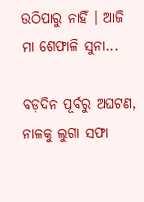ଉଠିପାରୁ ନାହିଁ । ଆଜି ମା ଶେଫାଳି ସୁନା...

ବଡ଼ଦିନ ପୂର୍ବରୁ ଅଘଟଣ, ନାଳକୁ ଲୁଗା ସଫା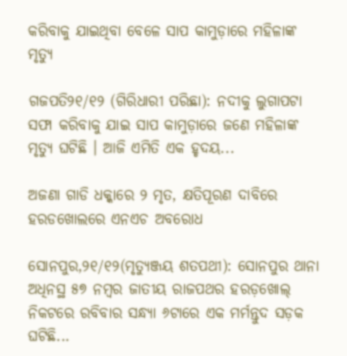କରିବାକୁ ଯାଇଥିବା ବେଳେ ସାପ କାମୁଡ଼ାରେ ମହିଳାଙ୍କ ମୃତ୍ୟୁ

ଗଜପତି୨୧/୧୨ (ଗିରିଧାରୀ ପରିଛା): ନଦୀକୁ ଲୁଗାପଟା ସଫା କରିବାକୁ ଯାଇ ସାପ କାମୁଡ଼ାରେ ଜଣେ ମହିଳାଙ୍କ ମୃତ୍ୟୁ ଘଟିଛି । ଆଜି ଏମିତି ଏକ ହୃଦୟ...

ଅଜଣା ଗାଡି ଧକ୍କାରେ ୨ ମୃତ, କ୍ଷତିପୂରଣ ଦାବିରେ ହରଡଖୋଲରେ ଏନଏଚ ଅବରୋଧ

ସୋନପୁର,୨୧/୧୨(ମୃତ୍ୟୁଞ୍ଜୟ ଶତପଥୀ): ସୋନପୁର ଥାନା ଅଧିନସ୍ଥ ୫୭ ନମ୍ବର ଜାତୀୟ ରାଜପଥର ହରଡ଼ଖୋଲ୍ ନିକଟରେ ରବିବାର ସନ୍ଧ୍ୟା ୬ଟାରେ ଏକ ମର୍ମନ୍ତୁଦ ସଡ଼କ ଘଟିଛି...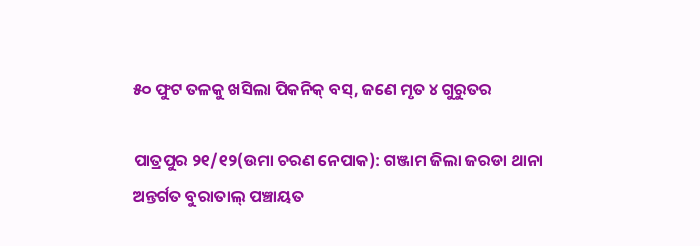୫୦ ଫୁଟ ତଳକୁ ଖସିଲା ପିକନିକ୍ ବସ୍, ଜଣେ ମୃତ ୪ ଗୁରୁତର

ପାତ୍ରପୁର ୨୧/୧୨(ଉମା ଚରଣ ନେପାକ): ଗଞ୍ଜାମ ଜିଲା ଜରଡା ଥାନା ଅନ୍ତର୍ଗତ ବୁରାତାଲ୍ ପଞ୍ଚାୟତ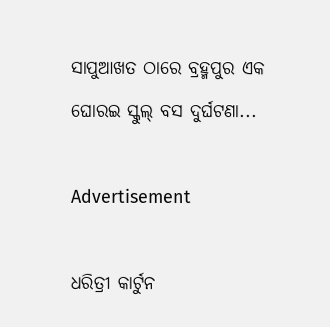ସାପୁଆଖତ ଠାରେ ବ୍ରହ୍ମପୁର ଏକ ଘୋରଇ ସ୍କୁଲ୍ ବସ ଦୁର୍ଘଟଣା...

Advertisement

ଧରିତ୍ରୀ କାର୍ଟୁନ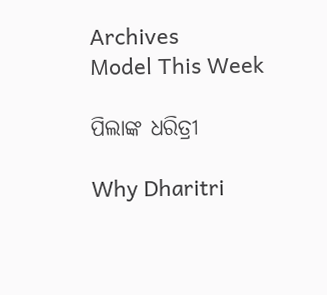Archives
Model This Week

ପିଲାଙ୍କ ଧରିତ୍ରୀ

Why Dharitri